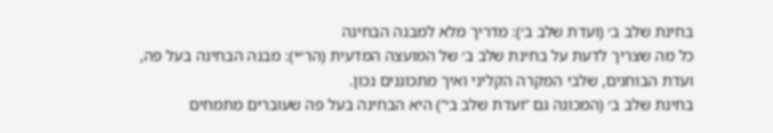בחינת שלב ב׳ (ועדת שלב ב׳): מדריך מלא למבנה הבחינה
כל מה שצריך לדעת על בחינת שלב ב׳ של המועצה המדעית (הר״י): מבנה הבחינה בעל פה, ועדת הבוחנים, שלבי המקרה הקליני ואיך מתכוננים נכון.
בחינת שלב ב׳ (המכונה גם “ועדת שלב ב׳”) היא הבחינה בעל פה שעוברים מתמחים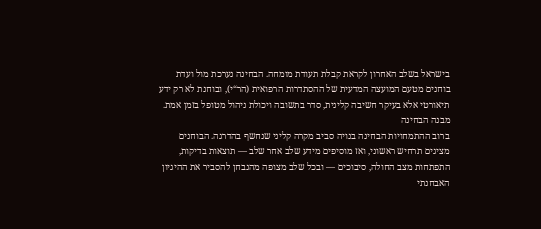בישראל בשלב האחרון לקראת קבלת תעודת מומחה. הבחינה נערכת מול ועדת בוחנים מטעם המועצה המדעית של ההסתדרות הרפואית (הר“י), ובוחנת לא רק ידע תיאורטי אלא בעיקר חשיבה קלינית, סדר בתשובה ויכולת ניהול מטופל בזמן אמת.
מבנה הבחינה
ברוב ההתמחויות הבחינה בנויה סביב מקרה קליני שנחשף בהדרגה. הבוחנים מציגים תרחיש ראשוני, ואז מוסיפים מידע שלב אחר שלב — תוצאות בדיקות, התפתחות מצב החולה, סיבוכים — ובכל שלב מצופה מהנבחן להסביר את ההיגיון האבחנתי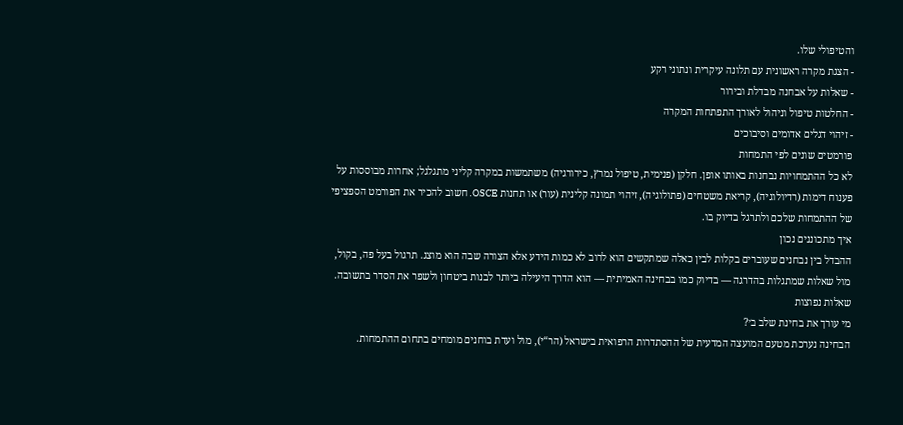והטיפולי שלו.
- הצגת מקרה ראשונית עם תלונה עיקרית ונתוני רקע
- שאלות על אבחנה מבדלת ובירור
- החלטות טיפול וניהול לאורך התפתחות המקרה
- זיהוי דגלים אדומים וסיבוכים
פורמטים שונים לפי התמחות
לא כל ההתמחויות נבחנות באותו אופן. חלקן (פנימית, טיפול נמרץ, כירורגיה) משתמשות במקרה קליני מתגלגל; אחרות מבוססות על פענוח דימות (רדיולוגיה), קריאת משטחים (פתולוגיה), זיהוי תמונה קלינית (עור) או תחנות OSCE. חשוב להכיר את הפורמט הספציפי של ההתמחות שלכם ולתרגל בדיוק בו.
איך מתכוננים נכון
ההבדל בין נבחנים שעוברים בקלות לבין כאלה שמתקשים הוא לרוב לא כמות הידע אלא הצורה שבה הוא מוצג. תרגול בעל פה, בקול, מול שאלות שמתגלות בהדרגה — בדיוק כמו בבחינה האמיתית — הוא הדרך היעילה ביותר לבנות ביטחון ולשפר את הסדר בתשובה.
שאלות נפוצות
מי עורך את בחינת שלב ב׳?
הבחינה נערכת מטעם המועצה המדעית של ההסתדרות הרפואית בישראל (הר“י), מול ועדת בוחנים מומחים בתחום ההתמחות.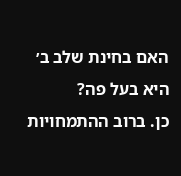האם בחינת שלב ב׳ היא בעל פה?
כן. ברוב ההתמחויות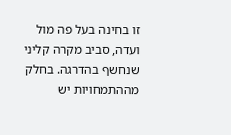זו בחינה בעל פה מול ועדה, סביב מקרה קליני שנחשף בהדרגה. בחלק מההתמחויות יש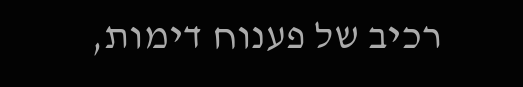רכיב של פענוח דימות,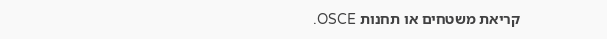קריאת משטחים או תחנות OSCE.